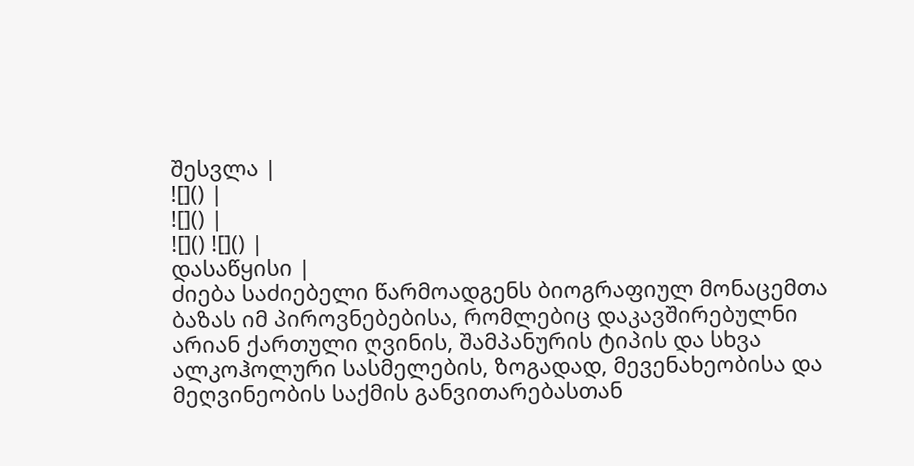შესვლა |
![]() |
![]() |
![]() ![]() |
დასაწყისი |
ძიება საძიებელი წარმოადგენს ბიოგრაფიულ მონაცემთა ბაზას იმ პიროვნებებისა, რომლებიც დაკავშირებულნი არიან ქართული ღვინის, შამპანურის ტიპის და სხვა ალკოჰოლური სასმელების, ზოგადად, მევენახეობისა და მეღვინეობის საქმის განვითარებასთან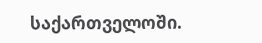საქართველოში.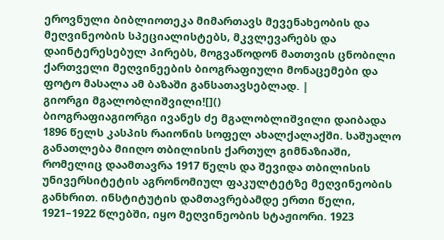ეროვნული ბიბლიოთეკა მიმართავს მევენახეობის და მეღვინეობის სპეციალისტებს, მკვლევარებს და დაინტერესებულ პირებს, მოგვაწოდონ მათთვის ცნობილი ქართველი მეღვინეების ბიოგრაფიული მონაცემები და ფოტო მასალა ამ ბაზაში განსათავსებლად. |
გიორგი მგალობლიშვილი![]()
ბიოგრაფიაგიორგი ივანეს ძე მგალობლიშვილი დაიბადა 1896 წელს კასპის რაიონის სოფელ ახალქალაქში. საშუალო განათლება მიიღო თბილისის ქართულ გიმნაზიაში, რომელიც დაამთავრა 1917 წელს და შევიდა თბილისის უნივერსიტეტის აგრონომიულ ფაკულტეტზე მეღვინეობის განხრით. ინსტიტუტის დამთავრებამდე ერთი წელი, 1921–1922 წლებში, იყო მეღვინეობის სტაჟიორი. 1923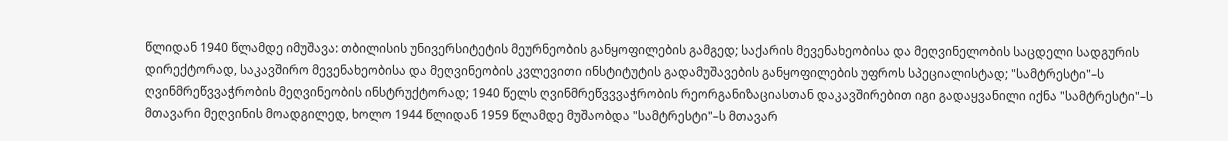წლიდან 1940 წლამდე იმუშავა: თბილისის უნივერსიტეტის მეურნეობის განყოფილების გამგედ; საქარის მევენახეობისა და მეღვინელობის საცდელი სადგურის დირექტორად, საკავშირო მევენახეობისა და მეღვინეობის კვლევითი ინსტიტუტის გადამუშავების განყოფილების უფროს სპეციალისტად; "სამტრესტი"–ს ღვინმრეწვვაჭრობის მეღვინეობის ინსტრუქტორად; 1940 წელს ღვინმრეწვვვაჭრობის რეორგანიზაციასთან დაკავშირებით იგი გადაყვანილი იქნა "სამტრესტი"–ს მთავარი მეღვინის მოადგილედ, ხოლო 1944 წლიდან 1959 წლამდე მუშაობდა "სამტრესტი"–ს მთავარ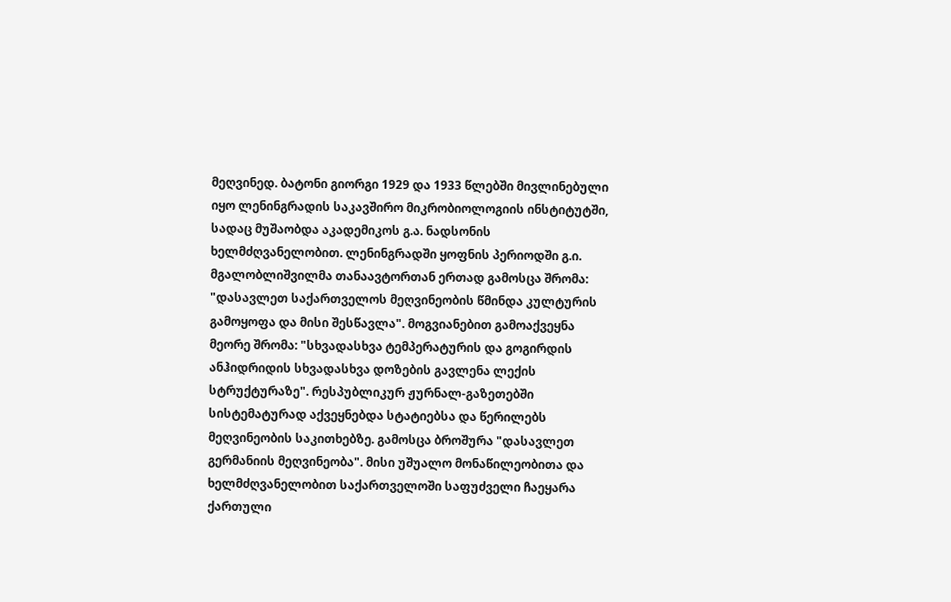მეღვინედ. ბატონი გიორგი 1929 და 1933 წლებში მივლინებული იყო ლენინგრადის საკავშირო მიკრობიოლოგიის ინსტიტუტში, სადაც მუშაობდა აკადემიკოს გ.ა. ნადსონის ხელმძღვანელობით. ლენინგრადში ყოფნის პერიოდში გ.ი. მგალობლიშვილმა თანაავტორთან ერთად გამოსცა შრომა: "დასავლეთ საქართველოს მეღვინეობის წმინდა კულტურის გამოყოფა და მისი შესწავლა". მოგვიანებით გამოაქვეყნა მეორე შრომა: "სხვადასხვა ტემპერატურის და გოგირდის ანჰიდრიდის სხვადასხვა დოზების გავლენა ლექის სტრუქტურაზე". რესპუბლიკურ ჟურნალ-გაზეთებში სისტემატურად აქვეყნებდა სტატიებსა და წერილებს მეღვინეობის საკითხებზე. გამოსცა ბროშურა "დასავლეთ გერმანიის მეღვინეობა". მისი უშუალო მონაწილეობითა და ხელმძღვანელობით საქართველოში საფუძველი ჩაეყარა ქართული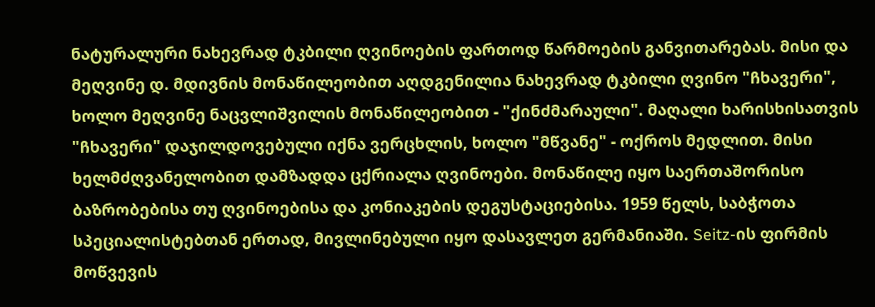ნატურალური ნახევრად ტკბილი ღვინოების ფართოდ წარმოების განვითარებას. მისი და მეღვინე დ. მდივნის მონაწილეობით აღდგენილია ნახევრად ტკბილი ღვინო "ჩხავერი", ხოლო მეღვინე ნაცვლიშვილის მონაწილეობით - "ქინძმარაული". მაღალი ხარისხისათვის "ჩხავერი" დაჯილდოვებული იქნა ვერცხლის, ხოლო "მწვანე" - ოქროს მედლით. მისი ხელმძღვანელობით დამზადდა ცქრიალა ღვინოები. მონაწილე იყო საერთაშორისო ბაზრობებისა თუ ღვინოებისა და კონიაკების დეგუსტაციებისა. 1959 წელს, საბჭოთა სპეციალისტებთან ერთად, მივლინებული იყო დასავლეთ გერმანიაში. Seitz-ის ფირმის მოწვევის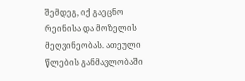შემდეგ, იქ გაეცნო რეინისა და მოზელის მეღვინეობას. ათეული წლების განმავლობაში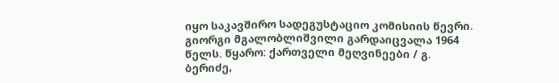იყო საკავშირო სადეგუსტაციო კომისიის წევრი. გიორგი მგალობლიშვილი გარდაიცვალა 1964 წელს. წყარო: ქართველი მეღვინეები / გ. ბერიძე,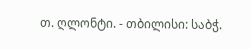თ. ღლონტი. - თბილისი: საბჭ.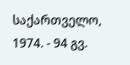საქართველო, 1974. - 94 გვ.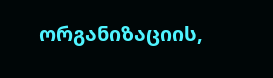ორგანიზაციის,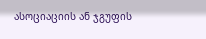ასოციაციის ან ჯგუფის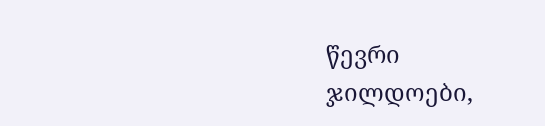წევრი
ჯილდოები,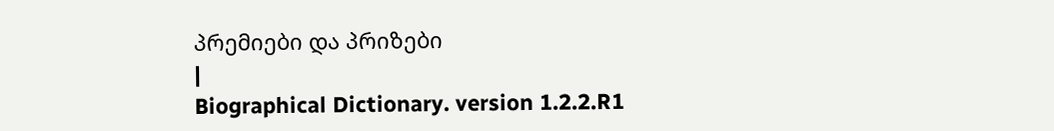პრემიები და პრიზები
|
Biographical Dictionary. version 1.2.2.R1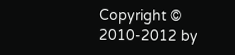Copyright © 2010-2012 by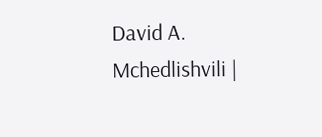David A. Mchedlishvili |